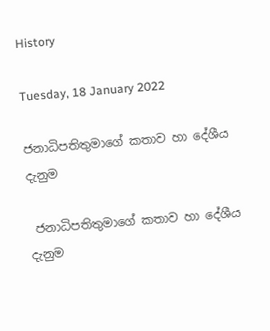History

Tuesday, 18 January 2022

ජනාධිපතිතුමාගේ කතාව හා දේශීය දැනුම

 ජනාධිපතිතුමාගේ කතාව හා දේශීය දැනුම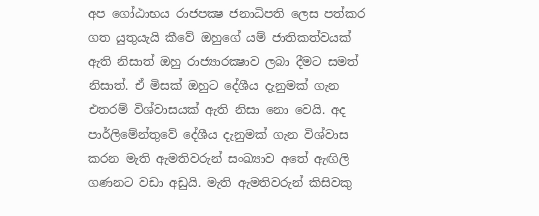අප ගෝඨාභය රාජපක්‍ෂ ජනාධිපති ලෙස පත්කර ගත යුතුයැයි කීවේ ඔහුගේ යම් ජාතිකත්වයක් ඇති නිසාත් ඔහු රාජ්‍යාරක්‍ෂාව ලබා දීමට සමත් නිසාත්. ඒ මිසක් ඔහුට දේශීය දැනුමක් ගැන එතරම් විශ්වාසයක් ඇති නිසා නො වෙයි. අද පාර්ලිමේන්තුවේ දේශීය දැනුමක් ගැන විශ්වාස කරන මැති ඇමතිවරුන් සංඛ්‍යාව අතේ ඇඟිලි ගණනට වඩා අඩුයි. මැති ඇමතිවරුන් කිසිවකු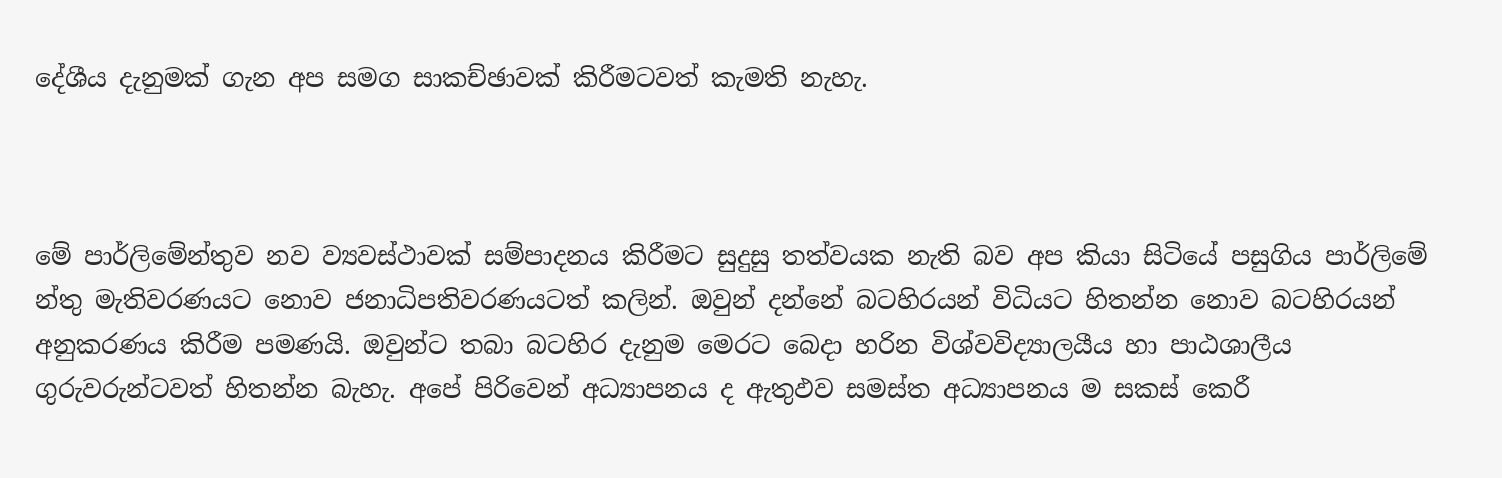දේශීය දැනුමක් ගැන අප සමග සාකච්ඡාවක් කිරීමටවත් කැමති නැහැ.



මේ පාර්ලිමේන්තුව නව ව්‍යවස්ථාවක් සම්පාදනය කිරීමට සුදුසු තත්වයක නැති බව අප කියා සිටියේ පසුගිය පාර්ලිමේ න්තු මැතිවරණයට නොව ජනාධිපතිවරණයටත් කලින්. ඔවුන් දන්නේ බටහිරයන් විධියට හිතන්න නොව බටහිරයන් අනුකරණය කිරීම පමණයි. ඔවුන්ට තබා බටහිර දැනුම මෙරට බෙදා හරින විශ්වවිද්‍යාලයීය හා පාඨශාලීය ගුරුවරුන්ටවත් හිතන්න බැහැ. අපේ පිරිවෙන් අධ්‍යාපනය ද ඇතුඵව සමස්ත අධ්‍යාපනය ම සකස් කෙරී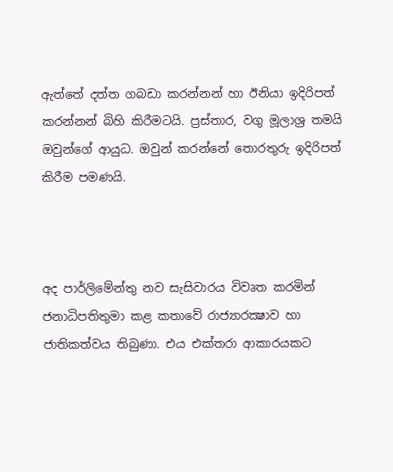ඇත්තේ දත්ත ගබඩා කරන්නන් හා ඊනියා ඉදිරිපත් කරන්නන් බිහි කිරීමටයි. ප්‍රස්තාර, වගු මූලාශ්‍ර තමයි ඔවුන්ගේ ආයුධ. ඔවුන් කරන්නේ තොරතුරු ඉදිරිපත් කිරීම පමණයි.



අද පාර්ලිමේන්තු නව සැසිවාරය විවෘත කරමින් ජනාධිපතිතුමා කළ කතාවේ රාජ්‍යාරක්‍ෂාව හා ජාතිකත්වය තිබුණා. එය එක්තරා ආකාරයකට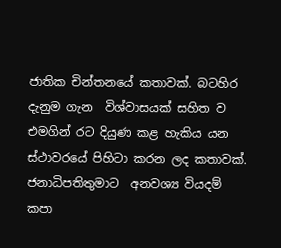ජාතික චින්තනයේ කතාවක්. බටහිර දැනුම ගැන  විශ්වාසයක් සහිත ව එමගින් රට දියුණ කළ හැකිය යන ස්ථාවරයේ පිහිටා කරන ලද කතාවක්. ජනාධිපතිතුමාට  අනවශ්‍ය වියදම් කපා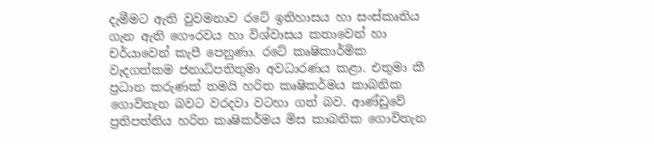දැමීමට ඇති වුවමනාව රටේ ඉතිහාසය හා සංස්කෘතිය ගැන ඇති ගෞරවය හා විශ්වාසය කතාවෙන් හා චර්යාවෙන් කැපී පෙනුණා. රටේ කෘෂිකාර්මික වැදගත්කම ජනාධිපතිතුමා අවධාරණය කළා. එතුමා කී ප්‍රධාන කරුණක් තමයි හරිත කෘෂිකර්මය කාබනික ගොවිතැන බවට වරදවා වටහා ගත් බව. ආණ්ඩුවේ ප්‍රතිපත්තිය හරිත කෘෂිකර්මය මිස කාබනික ගොවිතැන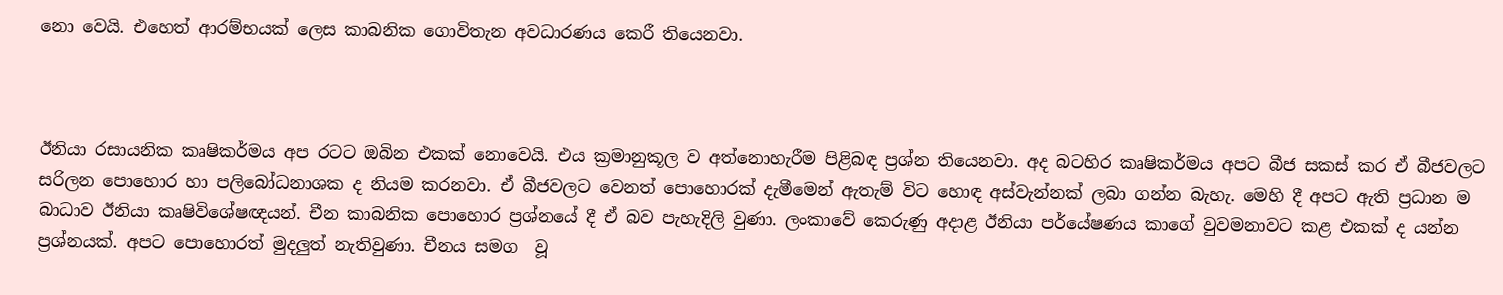නො වෙයි. එහෙත් ආරම්භයක් ලෙස කාබනික ගොවිතැන අවධාරණය කෙරී තියෙනවා.



ඊනියා රසායනික කෘෂිකර්මය අප රටට ඔබින එකක් නොවෙයි. එය ක්‍රමානුකූල ව අත්නොහැරීම පිළිබඳ ප්‍රශ්න තියෙනවා. අද බටහිර කෘෂිකර්මය අපට බීජ සකස් කර ඒ බීජවලට සරිලන පොහොර හා පලිබෝධනාශක ද නියම කරනවා. ඒ බීජවලට වෙනත් පොහොරක් දැමීමෙන් ඇතැම් විට හොඳ අස්වැන්නක් ලබා ගන්න බැහැ. මෙහි දී අපට ඇති ප්‍රධාන ම බාධාව ඊනියා කෘෂිවිශේෂඥයන්. චීන කාබනික පොහොර ප්‍රශ්නයේ දී ඒ බව පැහැදිලි වුණා. ලංකාවේ කෙරුණු අදාළ ඊනියා පර්යේෂණය කාගේ වුවමනාවට කළ එකක් ද යන්න ප්‍රශ්නයක්. අපට පොහොරත් මුදලුත් නැතිවුණා. චීනය සමග  වූ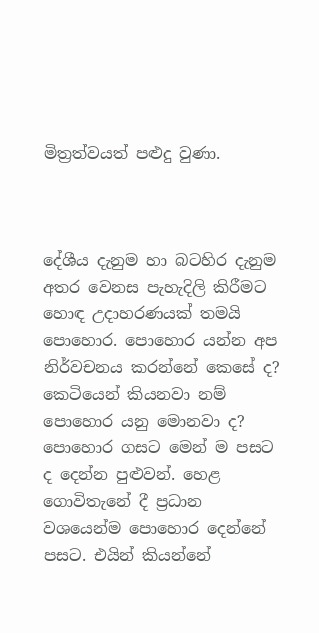මිත්‍රත්වයත් පළුදු වුණා.



දේශීය දැනුම හා බටහිර දැනුම අතර වෙනස පැහැදිලි කිරීමට හොඳ උදාහරණයක් තමයි පොහොර. පොහොර යන්න අප නිර්වචනය කරන්නේ කෙසේ ද? කෙටියෙන් කියනවා නම් පොහොර යනු මොනවා ද? පොහොර ගසට මෙන් ම පසට ද දෙන්න පුළුවන්. හෙළ ගොවිතැනේ දී ප්‍රධාන වශයෙන්ම පොහොර දෙන්නේ පසට. එයින් කියන්නේ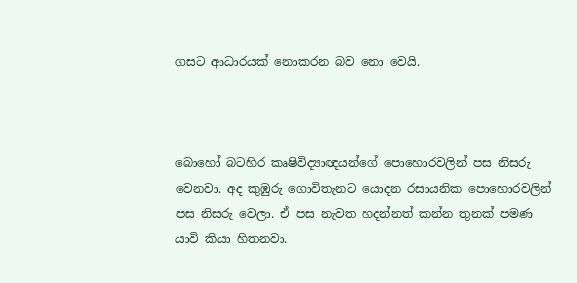ගසට ආධාරයක් නොකරන බව නො වෙයි.



බොහෝ බටහිර කෘෂිවිද්‍යාඥයන්ගේ පොහොරවලින් පස නිසරු වෙනවා. අද කුඹුරු ගොවිතැනට යොදන රසායනික පොහොරවලින් පස නිසරු වෙලා. ඒ පස නැවත හදන්නත් කන්න තුනක් පමණ යාවි කියා හිතනවා.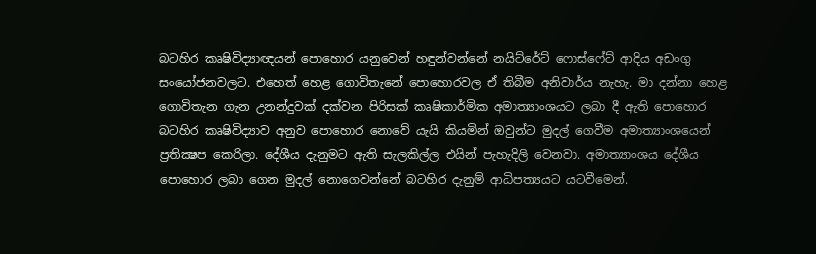බටහිර කෘෂිවිද්‍යාඥයන් පොහොර යනුවෙන් හඳුන්වන්නේ නයිට්රේට් ෆොස්ෆේට් ආදිය අඩංගු සංයෝජනවලට. එහෙත් හෙළ ගොවිතැනේ පොහොරවල ඒ තිබීම අනිවාර්ය නැහැ. මා දන්නා හෙළ ගොවිතැන ගැන උනන්දුවක් දක්වන පිරිසක් කෘෂිකාර්මික අමාත්‍යාංශයට ලබා දී ඇති පොහොර බටහිර කෘෂිවිද්‍යාව අනුව පොහොර නොවේ යැයි කියමින් ඔවුන්ට මුදල් ගෙවීම අමාත්‍යාංශයෙන් ප්‍රතික්‍ෂප කෙරිලා. දේශීය දැනුමට ඇති සැලකිල්ල එයින් පැහැදිලි වෙනවා. අමාත්‍යාංශය දේශීය පොහොර ලබා ගෙන මුදල් නොගෙවන්නේ බටහිර දැනුම් ආධිපත්‍යයට යටවීමෙන්.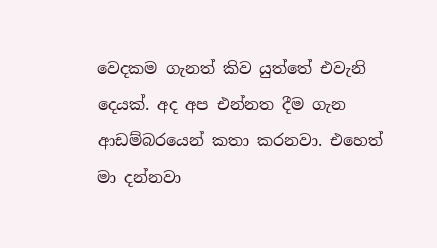වෙදකම ගැනත් කිව යුත්තේ එවැනි දෙයක්. අද අප එන්නත දීම ගැන ආඩම්බරයෙන් කතා කරනවා. එහෙත් මා දන්නවා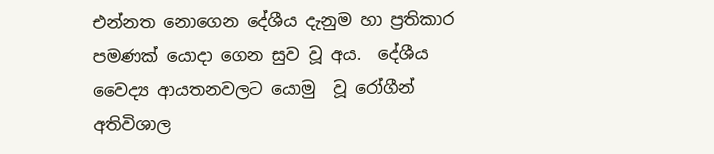එන්නත නොගෙන දේශීය දැනුම හා ප්‍රතිකාර පමණක් යොදා ගෙන සුව වූ අය.  දේශීය වෛද්‍ය ආයතනවලට යොමු  වූ රෝගීන් අතිවිශාල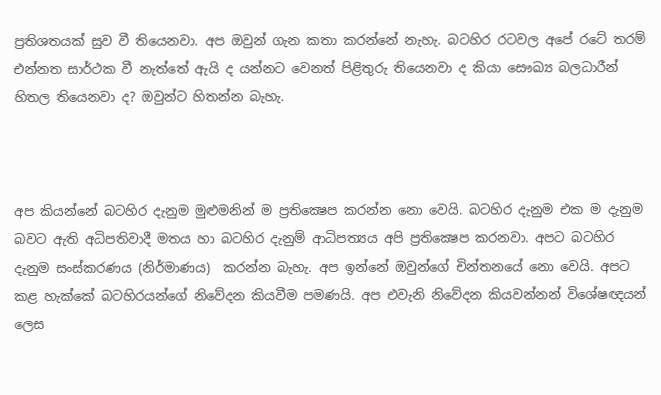ප්‍රතිශතයක් සුව වී තියෙනවා. අප ඔවුන් ගැන කතා කරන්නේ නැහැ. බටහිර රටවල අපේ රටේ තරම් එන්නත සාර්ථක වී නැත්තේ ඇයි ද යන්නට වෙනත් පිළිතුරු තියෙනවා ද කියා සෞඛ්‍ය බලධාරීන් හිතල තියෙනවා ද? ඔවුන්ට හිතන්න බැහැ.



අප කියන්නේ බටහිර දැනුම මුළුමනින් ම ප්‍රතික්‍ෂෙප කරන්න නො වෙයි. බටහිර දැනුම එක ම දැනුම බවට ඇති අධිපතිවාදී මතය හා බටහිර දැනුම් ආධිපත්‍යය අපි ප්‍රතික්‍ෂෙප කරනවා. අපට බටහිර දැනුම සංස්කරණය (නිර්මාණය)  කරන්න බැහැ. අප ඉන්නේ ඔවුන්ගේ චින්තනයේ නො වෙයි. අපට කළ හැක්කේ බටහිරයන්ගේ නිවේදන කියවීම පමණයි. අප එවැනි නිවේදන කියවන්නන් විශේෂඥයන් ලෙස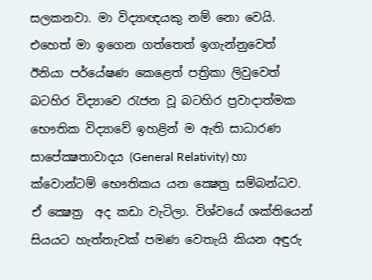සලකනවා. මා විද්‍යාඥයකු නම් නො වෙයි. එහෙත් මා ඉගෙන ගත්තෙත් ඉගැන්නුවෙත් ඊනියා පර්යේෂණ කෙළෙත් පත්‍රිකා ලිවුවෙත්  බටහිර විද්‍යාවෙ රැජන වූ බටහිර ප්‍රවාදාත්මක භෞතික විද්‍යාවේ ඉහළින් ම ඇති සාධාරණ සාපේක්‍ෂතාවාදය (General Relativity) හා ක්වොන්ටම් භෞතිකය යන ක්‍ෂෙත්‍ර සම්බන්ධව. ඒ ක්‍ෂෙත්‍ර  අද කඩා වැටිලා. විශ්වයේ ශක්තියෙන් සියයට හැත්තැවක් පමණ වෙතැයි කියන අඳුරු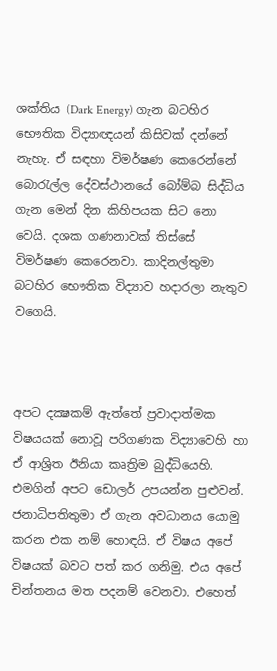ශක්තිය (Dark Energy) ගැන බටහිර භෞතික විද්‍යාඥයන් කිසිවක් දන්නේ නැහැ. ඒ සඳහා විමර්ෂණ කෙරෙන්නේ බොරැල්ල දේවස්ථානයේ බෝම්බ සිද්ධිය ගැන මෙන් දින කිහිපයක සිට නො වෙයි. දශක ගණනාවක් තිස්සේ විමර්ෂණ කෙරෙනවා. කාදිනල්තුමා බටහිර භෞතික විද්‍යාව හදාරලා නැතුව වගෙයි.



අපට දක්‍ෂකම් ඇත්තේ ප්‍රවාදාත්මක විෂයයක් නොවූ පරිගණක විද්‍යාවෙහි හා ඒ ආශ්‍රිත ඊනියා කෘත්‍රිම බුද්ධියෙහි. එමගින් අපට ඩොලර් උපයන්න පුළුවන්. ජනාධිපතිතුමා ඒ ගැන අවධානය යොමු කරන එක නම් හොඳයි. ඒ විෂය අපේ විෂයක් බවට පත් කර ගනිමු. එය අපේ චින්තනය මත පදනම් වෙනවා. එහෙත්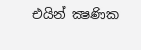එයින් ක්‍ෂණික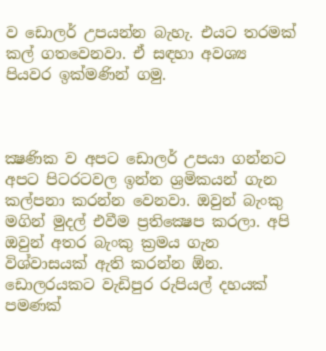ව ඩොලර් උපයන්න බැහැ. එයට තරමක් කල් ගතවෙනවා. ඒ සඳහා අවශ්‍ය පියවර ඉක්මණින් ගමු.



ක්‍ෂණික ව අපට ඩොලර් උපයා ගන්නට අපට පිටරටවල ඉන්න ශ්‍රමිකයන් ගැන කල්පනා කරන්න වෙනවා. ඔවුන් බැංකු මගින් මුදල් එවීම ප්‍රතික්‍ෂෙප කරලා. අපි ඔවුන් අතර බැංකු ක්‍රමය ගැන විශ්වාසයක් ඇති කරන්න ඕන. ඩොලරයකට වැඩිපුර රුපියල් දහයක් පමණක්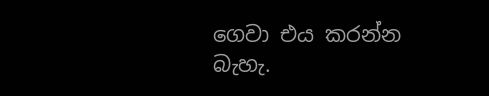ගෙවා එය කරන්න බැහැ.